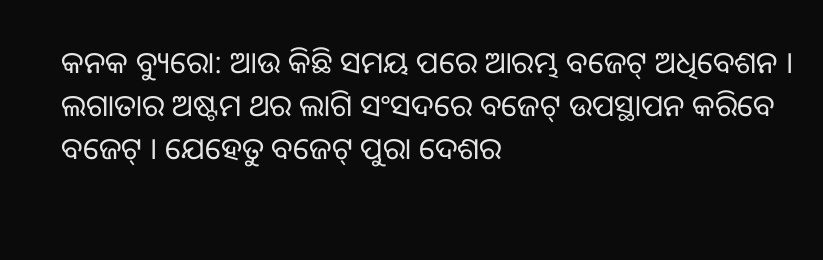କନକ ବ୍ୟୁରୋ: ଆଉ କିଛି ସମୟ ପରେ ଆରମ୍ଭ ବଜେଟ୍‌ ଅଧିବେଶନ । ଲଗାତାର ଅଷ୍ଟମ ଥର ଲାଗି ସଂସଦରେ ବଜେଟ୍‌ ଉପସ୍ଥାପନ କରିବେ ବଜେଟ୍‌ । ଯେହେତୁ ବଜେଟ୍‌ ପୁରା ଦେଶର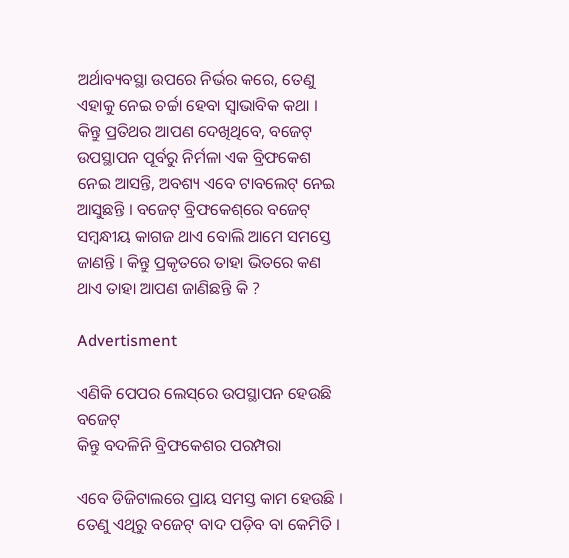ଅର୍ଥାବ୍ୟବସ୍ଥା ଉପରେ ନିର୍ଭର କରେ, ତେଣୁ ଏହାକୁ ନେଇ ଚର୍ଚ୍ଚା ହେବା ସ୍ବାଭାବିକ କଥା । କିନ୍ତୁ ପ୍ରତିଥର ଆପଣ ଦେଖିଥିବେ, ବଜେଟ୍‌ ଉପସ୍ଥାପନ ପୂର୍ବରୁ ନିର୍ମଳା ଏକ ବ୍ରିଫକେଶ ନେଇ ଆସନ୍ତି, ଅବଶ୍ୟ ଏବେ ଟାବଲେଟ୍‌ ନେଇ ଆସୁଛନ୍ତି । ବଜେଟ୍‌ ବ୍ରିଫକେଶ୍‌ରେ ବଜେଟ୍‌ ସମ୍ୱନ୍ଧୀୟ କାଗଜ ଥାଏ ବୋଲି ଆମେ ସମସ୍ତେ ଜାଣନ୍ତି । କିନ୍ତୁ ପ୍ରକୃତରେ ତାହା ଭିତରେ କଣ ଥାଏ ତାହା ଆପଣ ଜାଣିଛନ୍ତି କି ?

Advertisment

ଏଣିକି ପେପର ଲେସ୍‌ରେ ଉପସ୍ଥାପନ ହେଉଛି ବଜେଟ୍‌
କିନ୍ତୁ ବଦଳିନି ବ୍ରିଫକେଶର ପରମ୍ପରା

ଏବେ ଡିଜିଟାଲରେ ପ୍ରାୟ ସମସ୍ତ କାମ ହେଉଛି । ତେଣୁ ଏଥିରୁ ବଜେଟ୍‌ ବାଦ ପଡ଼ିବ ବା କେମିତି ।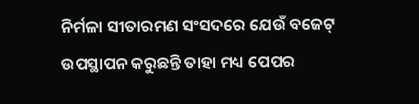ନିର୍ମଳା ସୀତାରମଣ ସଂସଦରେ ଯେଉଁ ବଜେଟ୍‌ ଉପସ୍ଥାପନ କରୁଛନ୍ତି ତାହା ମଧ୍ୟ ପେପର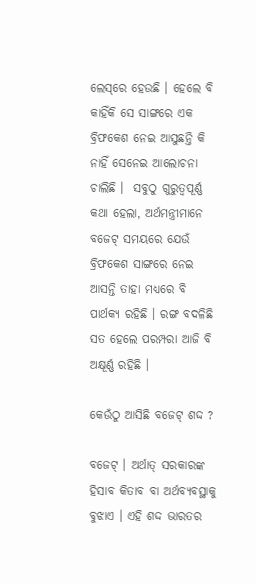ଲେସ୍‌ରେ ହେଉଛି । ହେଲେ ବି କାହିଁକି ସେ ସାଙ୍ଗରେ ଏକ ବ୍ରିଫକେଶ ନେଇ ଆସୁଛନ୍ତି କି ନାହିଁ ସେନେଇ ଆଲୋଚନା ଚାଲିଛି ।  ସବୁଠୁ ଗୁରୁତ୍ବପୂର୍ଣ୍ଣ କଥା ହେଲା, ଅର୍ଥମନ୍ତ୍ରୀମାନେ ବଜେଟ୍‌ ସମୟରେ ଯେଉଁ ବ୍ରିଫକେଶ ସାଙ୍ଗରେ ନେଇ ଆସନ୍ତି ତାହା ମଧ୍ୟରେ ବି ପାର୍ଥକ୍ୟ ରହିଛି । ରଙ୍ଗ ବଦଳିଛି ସତ ହେଲେ ପରମ୍ପରା ଆଜି ବି ଅକ୍ଷୂର୍ଣ୍ଣ ରହିଛି ।

କେଉଁଠୁ ଆସିଛି ବଜେଟ୍‌ ଶଦ୍ଦ ?

ବଜେଟ୍‌ । ଅର୍ଥାତ୍‌ ସରକାରଙ୍କ ହିସାବ କିତାବ ବା ଅର୍ଥବ୍ୟବସ୍ଥାକୁ ବୁଝାଏ । ଏହି ଶଦ୍ଦ ଭାରତର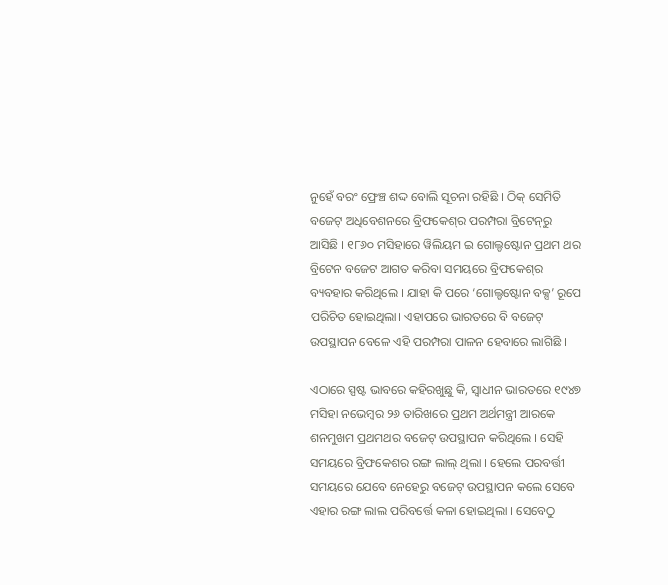ନୁହେଁ ବରଂ ଫ୍ରେଞ୍ଚ ଶଦ୍ଦ ବୋଲି ସୂଚନା ରହିଛି । ଠିକ୍‌ ସେମିତି ବଜେଟ୍‌ ଅଧିବେଶନରେ ବ୍ରିଫକେଶ୍‌ର ପରମ୍ପରା ବ୍ରିଟେନ୍‌ରୁ ଆସିଛି । ୧୮୬୦ ମସିହାରେ ୱିଲିୟମ ଇ ଗୋଲ୍ଡଷ୍ଟୋନ ପ୍ରଥମ ଥର ବ୍ରିଟେନ ବଜେଟ ଆଗତ କରିବା ସମୟରେ ବ୍ରିଫକେଶ୍‌ର ବ୍ୟବହାର କରିଥିଲେ । ଯାହା କି ପରେ ‘ଗୋଲ୍ଡଷ୍ଟୋନ ବକ୍ସ’ ରୂପେ ପରିଚିତ ହୋଇଥିଲା। ଏହାପରେ ଭାରତରେ ବି ବଜେଟ୍‌ ଉପସ୍ଥାପନ ବେଳେ ଏହି ପରମ୍ପରା ପାଳନ ହେବାରେ ଲାଗିଛି ।

ଏଠାରେ ସ୍ପଷ୍ଟ ଭାବରେ କହିରଖୁଛୁ କି, ସ୍ବାଧୀନ ଭାରତରେ ୧୯୪୭ ମସିହା ନଭେମ୍ବର ୨୬ ତାରିଖରେ ପ୍ରଥମ ଅର୍ଥମନ୍ତ୍ରୀ ଆରକେ ଶନମୁଖମ ପ୍ରଥମଥର ବଜେଟ୍‌ ଉପସ୍ଥାପନ କରିଥିଲେ । ସେହି ସମୟରେ ବ୍ରିଫକେଶର ରଙ୍ଗ ଲାଲ୍‌ ଥିଲା । ହେଲେ ପରବର୍ତ୍ତୀ ସମୟରେ ଯେବେ ନେହେରୁ ବଜେଟ୍‌ ଉପସ୍ଥାପନ କଲେ ସେବେ ଏହାର ରଙ୍ଗ ଲାଲ ପରିବର୍ତ୍ତେ କଳା ହୋଇଥିଲା । ସେବେଠୁ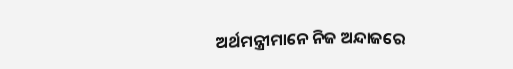ଅର୍ଥମନ୍ତ୍ରୀମାନେ ନିଜ ଅନ୍ଦାଜରେ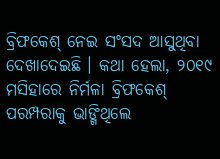ବ୍ରିଫକେଶ୍‌ ନେଇ ସଂସଦ ଆସୁଥିବା ଦେଖାଦେଇଛି । କଥା ହେଲା, ୨୦୧୯ ମସିହାରେ ନିର୍ମଳା ବ୍ରିଫକେଶ୍‌ ପରମ୍ପରାକୁ ଭାଙ୍ଗିଥିଲେ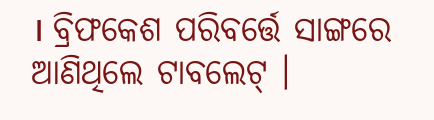। ବ୍ରିଫକେଶ ପରିବର୍ତ୍ତେ ସାଙ୍ଗରେ ଆଣିଥିଲେ ଟାବଲେଟ୍‌ ।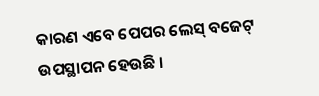କାରଣ ଏବେ ପେପର ଲେସ୍‌ ବଜେଟ୍‌ ଉପସ୍ଥାପନ ହେଉଛି ।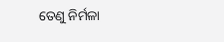ତେଣୁ ନିର୍ମଳା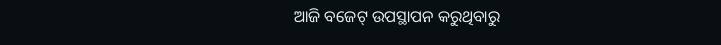ଆଜି ବଜେଟ୍‌ ଉପସ୍ଥାପନ କରୁଥିବାରୁ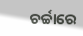ଚର୍ଚ୍ଚାରେ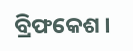ବ୍ରିଫକେଶ ।